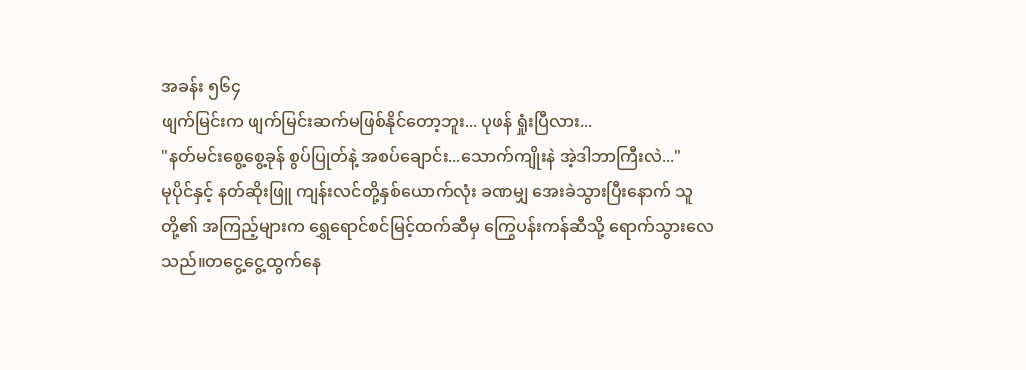အခန်း ၅၆၄
ဖျက်မြင်းက ဖျက်မြင်းဆက်မဖြစ်နိုင်တော့ဘူး... ပုဖန် ရှုံးပြီလား...
"နတ်မင်းစွေ့စွေ့ခုန် စွပ်ပြုတ်နဲ့ အစပ်ချောင်း...သောက်ကျိုးနဲ အဲ့ဒါဘာကြီးလဲ..."
မုပိုင်နှင့် နတ်ဆိုးဖြူ ကျန်းလင်တို့နှစ်ယောက်လုံး ခဏမျှ အေးခဲသွားပြီးနောက် သူတို့၏ အကြည့်များက ရွှေရောင်စင်မြင့်ထက်ဆီမှ ကြွေပန်းကန်ဆီသို့ ရောက်သွားလေသည်။တငွေ့ငွေ့ထွက်နေ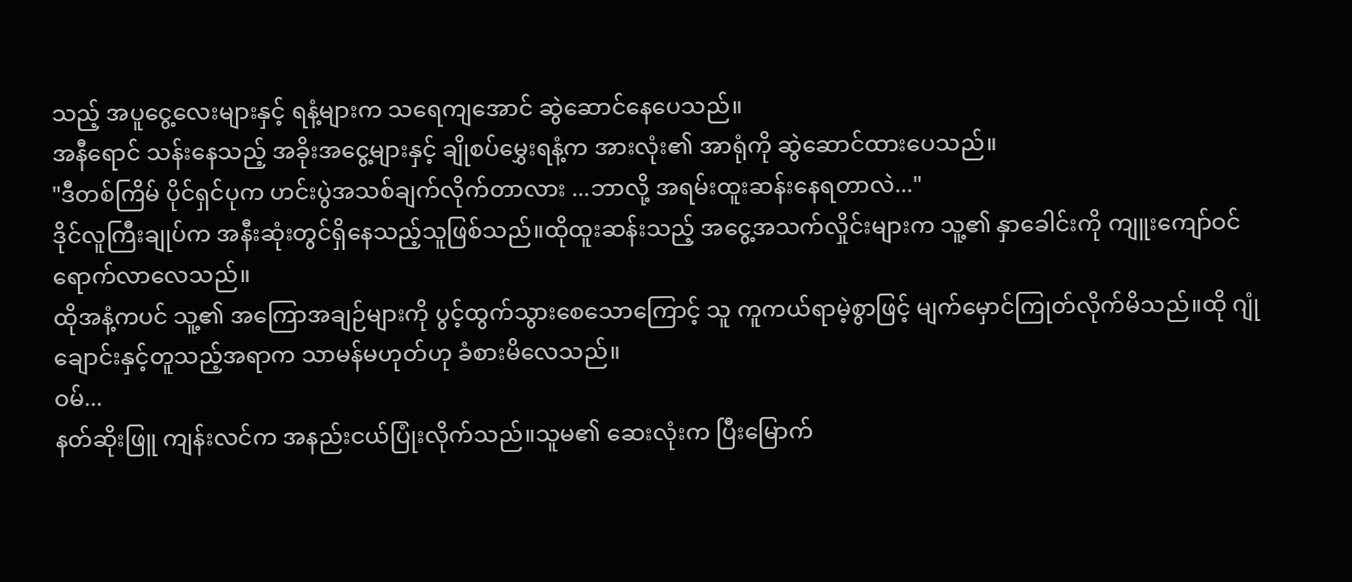သည့် အပူငွေ့လေးများနှင့် ရနံ့များက သရေကျအောင် ဆွဲဆောင်နေပေသည်။
အနီရောင် သန်းနေသည့် အခိုးအငွေ့များနှင့် ချိုစပ်မွှေးရနံ့က အားလုံး၏ အာရုံကို ဆွဲဆောင်ထားပေသည်။
"ဒီတစ်ကြိမ် ပိုင်ရှင်ပုက ဟင်းပွဲအသစ်ချက်လိုက်တာလား ...ဘာလို့ အရမ်းထူးဆန်းနေရတာလဲ..."
ဒိုင်လူကြီးချုပ်က အနီးဆုံးတွင်ရှိနေသည့်သူဖြစ်သည်။ထိုထူးဆန်းသည့် အငွေ့အသက်လှိုင်းများက သူ့၏ နှာခေါင်းကို ကျူးကျော်ဝင်ရောက်လာလေသည်။
ထိုအနံ့ကပင် သူ့၏ အကြောအချဉ်များကို ပွင့်ထွက်သွားစေသောကြောင့် သူ ကူကယ်ရာမဲ့စွာဖြင့် မျက်မှောင်ကြုတ်လိုက်မိသည်။ထို ဂျုံချောင်းနှင့်တူသည့်အရာက သာမန်မဟုတ်ဟု ခံစားမိလေသည်။
ဝမ်...
နတ်ဆိုးဖြူ ကျန်းလင်က အနည်းငယ်ပြုံးလိုက်သည်။သူမ၏ ဆေးလုံးက ပြီးမြောက်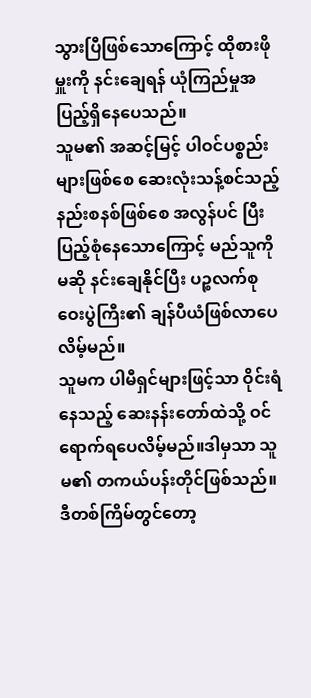သွားပြီဖြစ်သောကြောင့် ထိုစားဖိုမှူးကို နင်းချေရန် ယုံကြည်မှုအပြည့်ရှိနေပေသည်။
သူမ၏ အဆင့်မြင့် ပါဝင်ပစ္စည်းများဖြစ်စေ ဆေးလုံးသန့်စင်သည့် နည်းစနစ်ဖြစ်စေ အလွန်ပင် ပြီးပြည့်စုံနေသောကြောင့် မည်သူကိုမဆို နင်းချေနိုင်ပြီး ပဉ္စလက်စုဝေးပွဲကြီး၏ ချန်ပီယံဖြစ်လာပေလိမ့်မည်။
သူမက ပါမီရှင်များဖြင့်သာ ဝိုင်းရံနေသည့် ဆေးနန်းတော်ထဲသို့ ဝင်ရောက်ရပေလိမ့်မည်။ဒါမှသာ သူမ၏ တကယ်ပန်းတိုင်ဖြစ်သည်။ဒီတစ်ကြိမ်တွင်တော့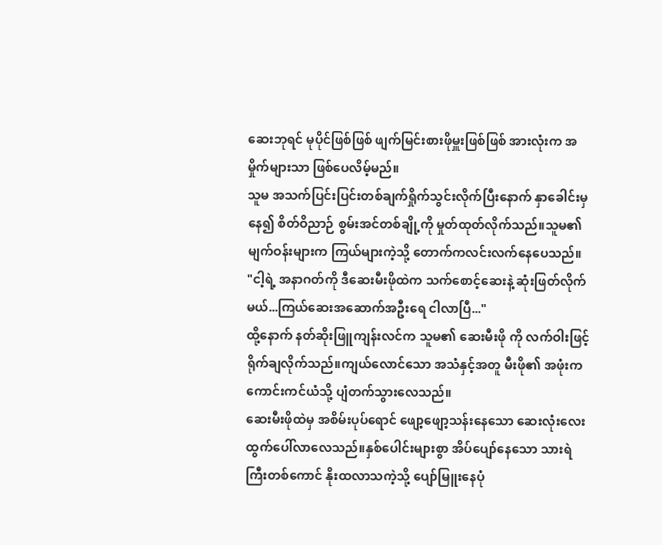ဆေးဘုရင် မုပိုင်ဖြစ်ဖြစ် ဖျက်မြင်းစားဖိုမှူးဖြစ်ဖြစ် အားလုံးက အမှိုက်များသာ ဖြစ်ပေလိမ့်မည်။
သူမ အသက်ပြင်းပြင်းတစ်ချက်ရှိုက်သွင်းလိုက်ပြီးနောက် နှာခေါင်းမှနေ၍ စိတ်ဝိညာဉ် စွမ်းအင်တစ်ချို့ကို မှုတ်ထုတ်လိုက်သည်။သူမ၏ မျက်ဝန်းများက ကြယ်များကဲ့သို့ တောက်ကလင်းလက်နေပေသည်။
"ငါ့ရဲ့ အနာဂတ်ကို ဒီဆေးမီးဖိုထဲက သက်စောင့်ဆေးနဲ့ ဆုံးဖြတ်လိုက်မယ်...ကြယ်ဆေးအဆောက်အဦးရေ ငါလာပြီ..."
ထို့နောက် နတ်ဆိုးဖြူကျန်းလင်က သူမ၏ ဆေးမီးဖို ကို လက်ဝါးဖြင့် ရိုက်ချလိုက်သည်။ကျယ်လောင်သော အသံနှင့်အတူ မီးဖို၏ အဖုံးက ကောင်းကင်ယံသို့ ပျံတက်သွားလေသည်။
ဆေးမီးဖိုထဲမှ အစိမ်းပုပ်ရောင် ဖျော့ဖျော့သန်းနေသော ဆေးလုံးလေး ထွက်ပေါ်လာလေသည်။နှစ်ပေါင်းများစွာ အိပ်ပျော်နေသော သားရဲကြီးတစ်ကောင် နိုးထလာသကဲ့သို့ ပျော်မြူးနေပုံ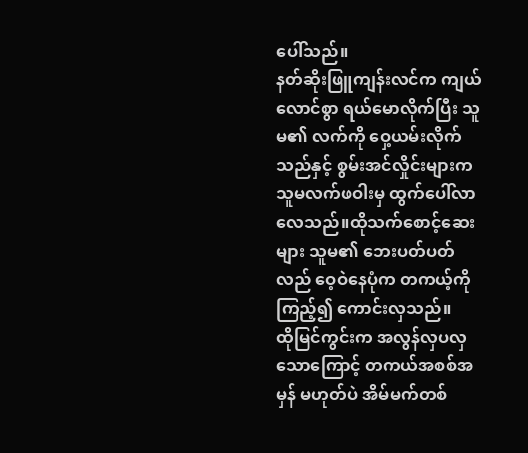ပေါ်သည်။
နတ်ဆိုးဖြူကျန်းလင်က ကျယ်လောင်စွာ ရယ်မောလိုက်ပြီး သူမ၏ လက်ကို ဝှေ့ယမ်းလိုက်သည်နှင့် စွမ်းအင်လှိုင်းများက သူမလက်ဖဝါးမှ ထွက်ပေါ်လာလေသည်။ထိုသက်စောင့်ဆေးများ သူမ၏ ဘေးပတ်ပတ်လည် ဝေ့ဝဲနေပုံက တကယ့်ကို ကြည့်၍ ကောင်းလှသည်။
ထိုမြင်ကွင်းက အလွန်လှပလှသောကြောင့် တကယ်အစစ်အမှန် မဟုတ်ပဲ အိမ်မက်တစ်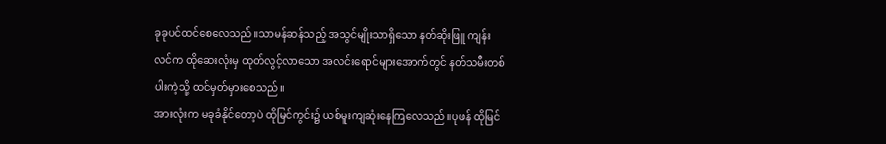ခုခုပင်ထင်စေလေသည်။သာမန်ဆန်သည့် အသွင်မျိုးသာရှိသော နတ်ဆိုးဖြူ ကျန်းလင်က ထိုဆေးလုံးမှ ထုတ်လွင့်လာသော အလင်းရောင်များအောက်တွင် နတ်သမီးတစ်ပါးကဲ့သို့ ထင်မှတ်မှားစေသည်။
အားလုံးက မခုခံနိုင်တော့ပဲ ထိုမြင်ကွင်း၌ ယစ်မူးကျဆုံးနေကြလေသည်။ပုဖန် ထိုမြင်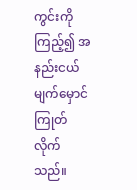ကွင်းကိုကြည့်၍ အနည်းငယ်မျက်မှောင်ကြုတ်လိုက်သည်။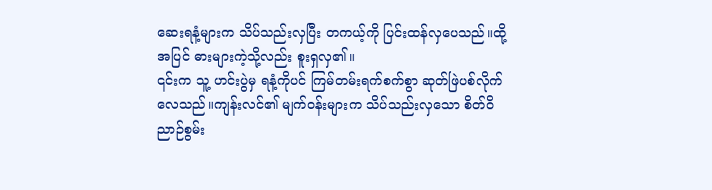ဆေးရနံ့များက သိပ်သည်းလှပြီး တကယ့်ကို ပြင်းထန်လှပေသည်။ထို့အပြင် ဓားများကဲ့သို့လည်း စူးရှလှ၏။
၎င်းက သူ့ ဟင်းပွဲမှ ရနံ့ကိုပင် ကြမ်တမ်းရက်စက်စွာ ဆုတ်ဖြဲပစ်လိုက်လေသည်။ကျန်းလင်၏ မျက်ဝန်းများက သိပ်သည်းလှသော စိတ်ဝိညာဉ်စွမ်း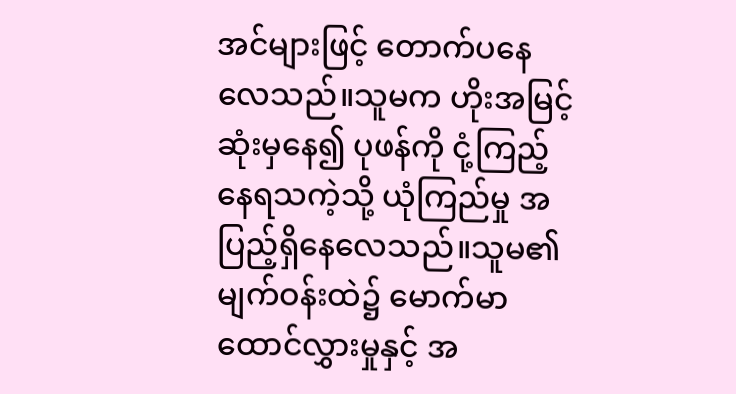အင်များဖြင့် တောက်ပနေလေသည်။သူမက ဟိုးအမြင့်ဆုံးမှနေ၍ ပုဖန်ကို ငုံ့ကြည့်နေရသကဲ့သို့ ယုံကြည်မှု အပြည့်ရှိနေလေသည်။သူမ၏ မျက်ဝန်းထဲ၌ မောက်မာထောင်လွှားမှုနှင့် အ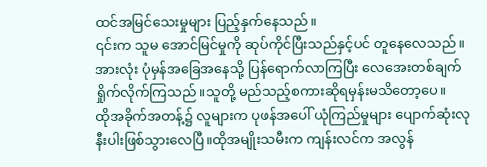ထင်အမြင်သေးမှုများ ပြည့်နှက်နေသည်။
၎င်းက သူမ အောင်မြင်မှုကို ဆုပ်ကိုင်ပြီးသည်နှင့်ပင် တူနေလေသည်။အားလုံး ပုံမှန်အခြေအနေသို့ ပြန်ရောက်လာကြပြီး လေအေးတစ်ချက် ရှိုက်လိုက်ကြသည်။သူတို့ မည်သည့်စကားဆိုရမှန်းမသိတော့ပေ။
ထိုအခိုက်အတန့်၌ လူများက ပုဖန်အပေါ် ယုံကြည်မှုများ ပျောက်ဆုံးလုနီးပါးဖြစ်သွားလေပြီ။ထိုအမျိုးသမီးက ကျန်းလင်က အလွန်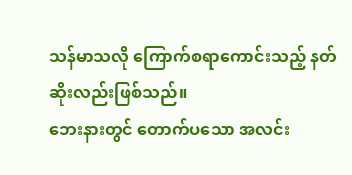သန်မာသလို ကြောက်စရာကောင်းသည့် နတ်ဆိုးလည်းဖြစ်သည်။
ဘေးနားတွင် တောက်ပသော အလင်း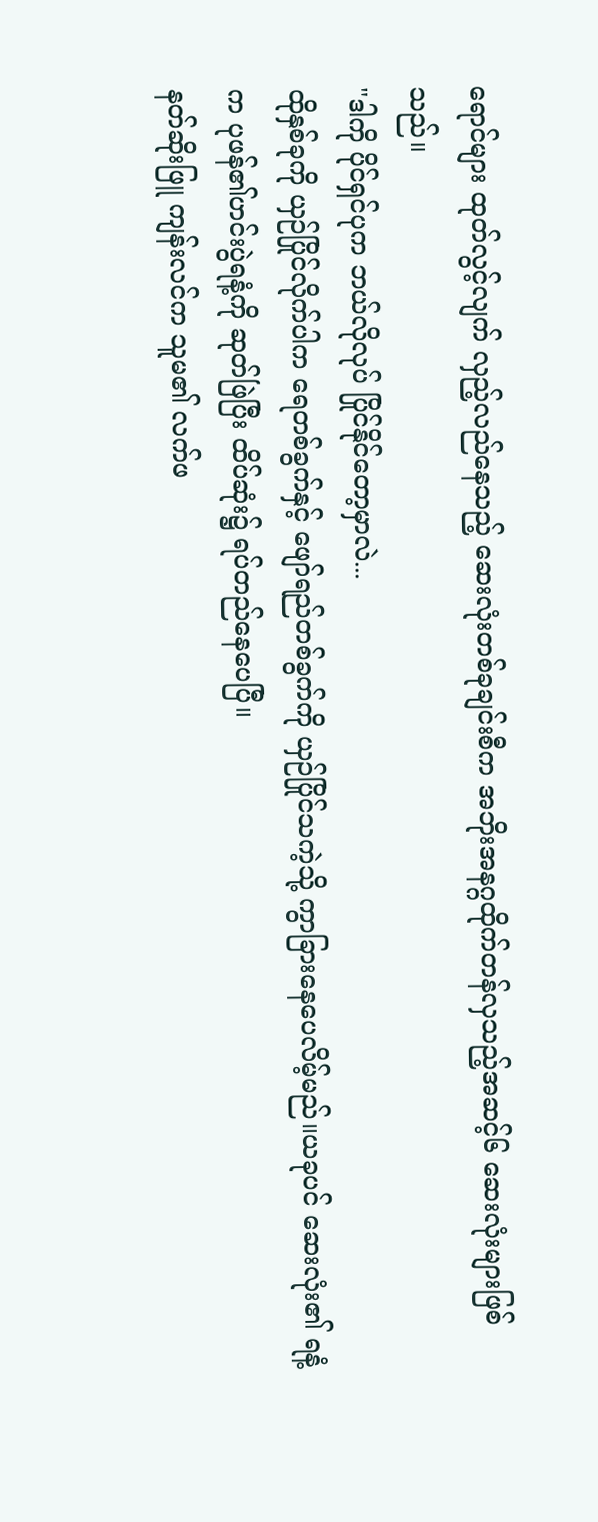ရောင်များ ထုတ်လွင့်လျက် လှည့်လည်နေသည့် ဆေးလုံးတစ်ခုချင်းစီက အဘိုးအနဂ္ဂထိုက်တန်လှသည့်အဆင့်၆ ဆေးလုံးများဖြစ်သည်။
"ဒါကို ပိုင်ရှင်ပုက ဘယ်လိုလုပ် ပြိုင်နိုင်တော့မှာလဲ...
ထိုနှစ်ခုကို ယှဉ်ပြိုင်လိုက်ပါက ရေတစ်ခွက်နှင့် ဖျော်ရည်တစ်ခွက်ကို ယှဉ်ပြိုင်သကဲ့သို့ ကွာခြားနေပေလိမ့်မည်။ယခုပင် ဆေးလုံး၏ ရနံ့က ပုဖန်၏ဟင်းပွဲရနံ့ကို ဆုတ်ဖြဲပြီး ထိပ်ဆုံး၌ ရပ်တည်နေပေပြီ။
နတ်ဆိုးဖြူ ကျန်းလင်က သူမ၏ လက်ဖ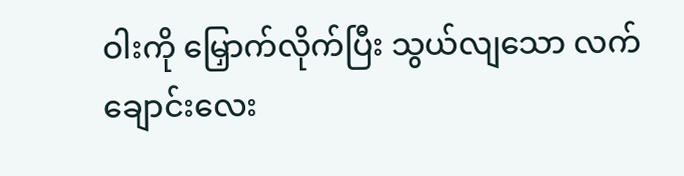ဝါးကို မြှောက်လိုက်ပြီး သွယ်လျသော လက်ချောင်းလေး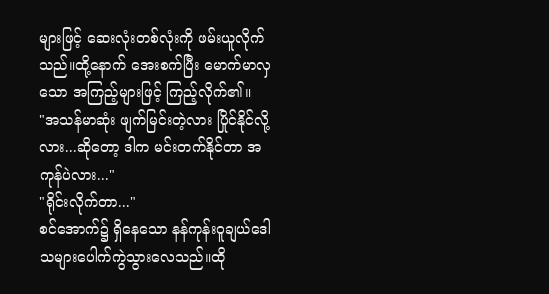များဖြင့် ဆေးလုံးတစ်လုံးကို ဖမ်းယူလိုက်သည်။ထို့နောက် အေးစက်ပြီး မောက်မာလှသော အကြည့်များဖြင့် ကြည့်လိုက်၏။
"အသန်မာဆုံး ဖျက်မြင်းတဲ့လား ပြိုင်နိုင်လို့လား...ဆိုတော့ ဒါက မင်းတက်နိုင်တာ အကုန်ပဲလား..."
"ရိုင်းလိုက်တာ..."
စင်အောက်၌ ရှိနေသော နန်ကုန်းဝူချယ်ဒေါသများပေါက်ကွဲသွားလေသည်။ထို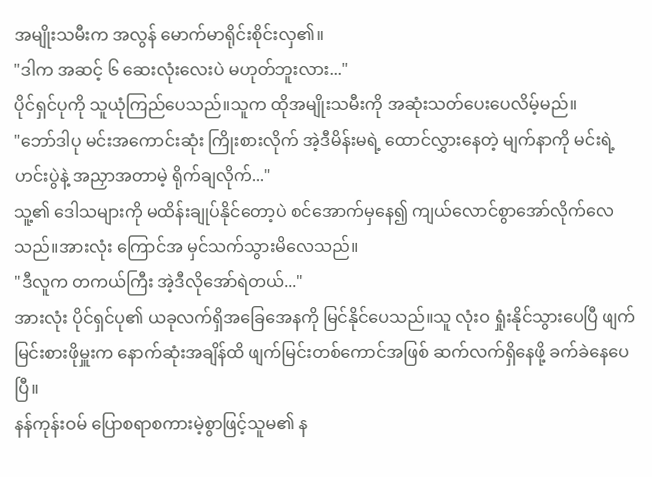အမျိုးသမီးက အလွန် မောက်မာရိုင်းစိုင်းလှ၏။
"ဒါက အဆင့် ၆ ဆေးလုံးလေးပဲ မဟုတ်ဘူးလား..."
ပိုင်ရှင်ပုကို သူယုံကြည်ပေသည်။သူက ထိုအမျိုးသမီးကို အဆုံးသတ်ပေးပေလိမ့်မည်။
"ဘော်ဒါပု မင်းအကောင်းဆုံး ကြိုးစားလိုက် အဲ့ဒီမိန်းမရဲ့ ထောင်လွှားနေတဲ့ မျက်နာကို မင်းရဲ့ ဟင်းပွဲနဲ့ အညှာအတာမဲ့ ရိုက်ချလိုက်..."
သူ့၏ ဒေါသများကို မထိန်းချုပ်နိုင်တော့ပဲ စင်အောက်မှနေ၍ ကျယ်လောင်စွာအော်လိုက်လေသည်။အားလုံး ကြောင်အ မှင်သက်သွားမိလေသည်။
"ဒီလူက တကယ်ကြီး အဲ့ဒီလိုအော်ရဲတယ်..."
အားလုံး ပိုင်ရှင်ပု၏ ယခုလက်ရှိအခြေအေနကို မြင်နိုင်ပေသည်။သူ လုံးဝ ရှုံးနိုင်သွားပေပြီ ဖျက်မြင်းစားဖိုမှူးက နောက်ဆုံးအချိန်ထိ ဖျက်မြင်းတစ်ကောင်အဖြစ် ဆက်လက်ရှိနေဖို့ ခက်ခဲနေပေပြီ။
နန်ကုန်းဝမ် ပြောစရာစကားမဲ့စွာဖြင့်သူမ၏ န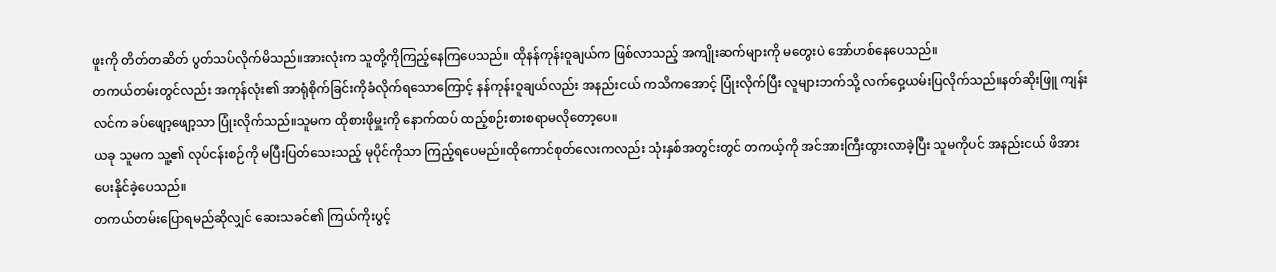ဖူးကို တိတ်တဆိတ် ပွတ်သပ်လိုက်မိသည်။အားလုံးက သူတို့ကိုကြည့်နေကြပေသည်။ ထိုနန်ကုန်းဝူချယ်က ဖြစ်လာသည့် အကျိုးဆက်များကို မတွေးပဲ အော်ဟစ်နေပေသည်။
တကယ်တမ်းတွင်လည်း အကုန်လုံး၏ အာရုံစိုက်ခြင်းကိုခံလိုက်ရသောကြောင့် နန်ကုန်းဝူချယ်လည်း အနည်းငယ် ကသိကအောင့် ပြုံးလိုက်ပြီး လူများဘက်သို့ လက်ဝှေ့ယမ်းပြလိုက်သည်။နတ်ဆိုးဖြူ ကျန်းလင်က ခပ်ဖျော့ဖျော့သာ ပြုံးလိုက်သည်။သူမက ထိုစားဖိုမှူးကို နောက်ထပ် ထည့်စဉ်းစားစရာမလိုတော့ပေ။
ယခု သူမက သူ့၏ လုပ်ငန်းစဉ်ကို မပြီးပြတ်သေးသည့် မုပိုင်ကိုသာ ကြည့်ရပေမည်။ထိုကောင်စုတ်လေးကလည်း သုံးနှစ်အတွင်းတွင် တကယ့်ကို အင်အားကြီးထွားလာခဲ့ပြီး သူမကိုပင် အနည်းငယ် ဖိအားပေးနိုင်ခဲ့ပေသည်။
တကယ်တမ်းပြောရမည်ဆိုလျှင် ဆေးသခင်၏ ကြယ်ကိုးပွင့်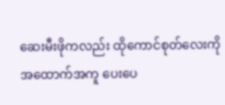ဆေးမီးဖိုကလည်း ထိုကောင်စုတ်လေးကို အထောက်အကူ ပေးပေ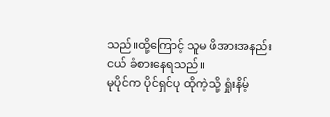သည်။ထို့ကြောင့် သူမ ဖိအားအနည်းငယ် ခံစားနေရသည်။
မုပိုင်က ပိုင်ရှင်ပု ထိုကဲ့သို့ ရှုံးနိမ့်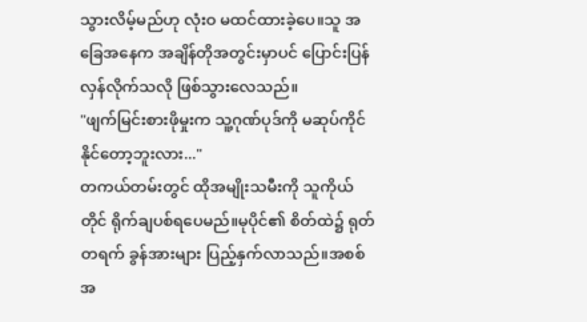သွားလိမ့်မည်ဟု လုံးဝ မထင်ထားခဲ့ပေ။သူ အခြေအနေက အချိန်တိုအတွင်းမှာပင် ပြောင်းပြန်လှန်လိုက်သလို ဖြစ်သွားလေသည်။
"ဖျက်မြင်းစားဖိုမှုးက သူ့ဂုဏ်ပုဒ်ကို မဆုပ်ကိုင်နိုင်တော့ဘူးလား..."
တကယ်တမ်းတွင် ထိုအမျိုးသမီးကို သူကိုယ်တိုင် ရိုက်ချပစ်ရပေမည်။မုပိုင်၏ စိတ်ထဲ၌ ရုတ်တရက် ခွန်အားများ ပြည့်နှက်လာသည်။အစစ်အ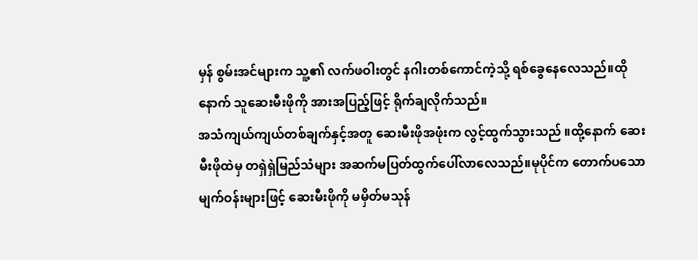မှန် စွမ်းအင်များက သူ့၏ လက်ဖဝါးတွင် နဂါးတစ်ကောင်ကဲ့သို့ ရစ်ခွေနေလေသည်။ထိုနောက် သူဆေးမီးဖိုကို အားအပြည့်ဖြင့် ရိုက်ချလိုက်သည်။
အသံကျယ်ကျယ်တစ်ချက်နှင့်အတူ ဆေးမီးဖိုအဖုံးက လွင့်ထွက်သွားသည် ။ထို့နောက် ဆေးမီးဖိုထဲမှ တရှဲရှဲမြည်သံများ အဆက်မပြတ်ထွက်ပေါ်လာလေသည်။မုပိုင်က တောက်ပသော မျက်ဝန်းများဖြင့် ဆေးမီးဖိုကို မမှိတ်မသုန်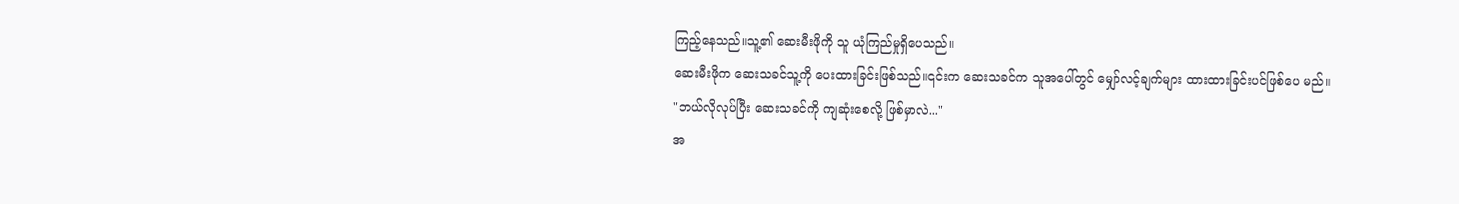ကြည့်နေသည်။သူ့၏ ဆေးမီးဖိုကို သူ ယုံကြည်မှုရှိပေသည်။
ဆေးမီးဖိုက ဆေးသခင်သူ့ကို ပေးထားခြင်းဖြစ်သည်။၎င်းက ဆေးသခင်က သူအပေါ်တွင် မျှော်လင့်ချက်များ ထားထားခြင်းပင်ဖြစ်ပေ မည်။
"ဘယ်လိုလုပ်ပြီး ဆေးသခင်ကို ကျဆုံးစေလို့ ဖြစ်မှာလဲ..."
အ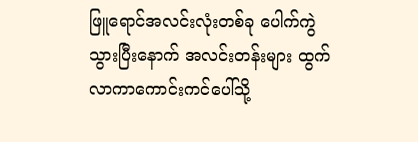ဖြူရောင်အလင်းလုံးတစ်ခု ပေါက်ကွဲသွားပြီးနောက် အလင်းတန်းများ ထွက်လာကာကောင်းကင်ပေါ်သို့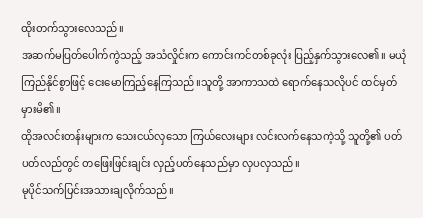ထိုးတက်သွားလေသည်။
အဆက်မပြတ်ပေါက်ကွဲသည့် အသံလှိုင်းက ကောင်းကင်တစ်ခုလုံး ပြည့်နှက်သွားလေ၏။ မယုံကြည်နိုင်စွာဖြင့် ငေးမောကြည့်နေကြသည်။သူတို့ အာကာသထဲ ရောက်နေသလိုပင် ထင်မှတ်မှားမိ၏။
ထိုအလင်းတန်းများက သေးငယ်လှသော ကြယ်လေးများ လင်းလက်နေသကဲ့သို့ သူတို့၏ ပတ်ပတ်လည်တွင် တဖြေးဖြင်းချင်း လှည့်ပတ်နေသည်မှာ လှပလှသည်။
မုပိုင်သက်ပြင်းအသားချလိုက်သည်။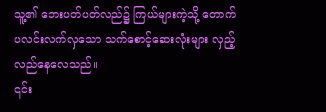သူ့၏ ဘေးပတ်ပတ်လည်၌ ကြယ်များကဲ့သို့ တောက်ပလင်းလက်လှသော သက်စောင့်ဆေးလုံးများ လှည့်လည်နေလေသည်။
၎င်း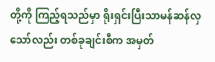တို့ကို ကြည့်ရသည်မှာ ရိုးရှင်းပြီးသာမန်ဆန်လှသော်လည်း တစ်ခုချင်းစီက အမှတ်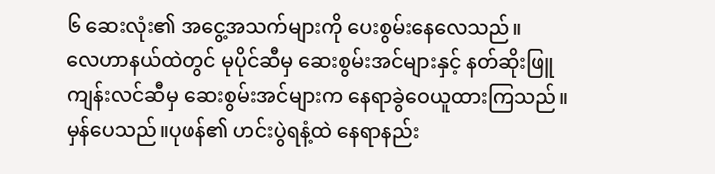၆ ဆေးလုံး၏ အငွေ့အသက်များကို ပေးစွမ်းနေလေသည်။
လေဟာနယ်ထဲတွင် မုပိုင်ဆီမှ ဆေးစွမ်းအင်များနှင့် နတ်ဆိုးဖြူ ကျန်းလင်ဆီမှ ဆေးစွမ်းအင်များက နေရာခွဲဝေယူထားကြသည်။မှန်ပေသည်။ပုဖန်၏ ဟင်းပွဲရနံ့ထဲ နေရာနည်း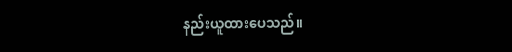နည်းယူထားပေသည်။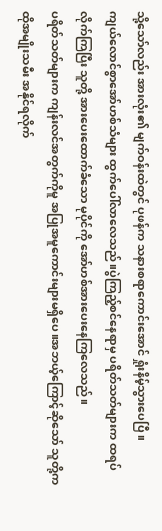သို့သော်လည်း အားလုံး၏ မျက်ဝန်းထဲတွင် ပုဖန်က သနားစရာကောင်းအောင် ရှုံးနိမ့်သွားပေပြီ။
ကျယ်လောင်စွာအော်ဟစ်သံများ ထွက်ပေါ်လာလေသည်။ပွဲကြည့်စင်နေရာမှ ပရိတ်သတ်များက ထရပ်လိုက်ကြပြီး သူတို့ အားပေးထောက်ခံသော မုပိုင်ကို အော်ဟစ်အားပေးနေကြလေသည်။
ပရိတ်သတ်များက ကျန်းလင်အတွက်ကိုမူ အပြုအမူကောင်းများမရှိပေ။အဘယ့်ကြောင့်ဆိုသော် သူတို့က ထိုအမျိုးသမီး အနိုင်ရလိုက်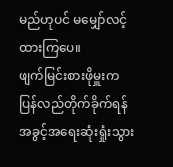မည်ဟုပင် မမျှော်လင့်ထားကြပေ။
ဖျက်မြင်းစားဖိုမှူးက ပြန်လည်တိုက်ခိုက်ရန် အခွင့်အရေးဆုံးရှုံးသွား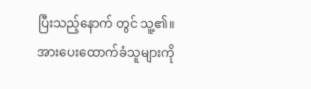ပြီးသည့်နောက် တွင် သူ့၏။ အားပေးထောက်ခံသူများကို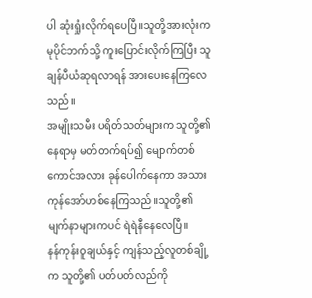ပါ ဆုံးရှုံးလိုက်ရပေပြီ။သူတို့အားလုံးက မုပိုင်ဘက်သို့ ကူးပြောင်းလိုက်ကြပြီး သူချန်ပီယံဆုရလာရန် အားပေးနေကြလေသည်။
အမျိုးသမီး ပရိတ်သတ်များက သူတို့၏ နေရာမှ မတ်တက်ရပ်၍ မျောက်တစ်ကောင်အလား ခုန်ပေါက်နေကာ အသားကုန်အော်ဟစ်နေကြသည်။သူတို့၏ မျက်နာများကပင် ရဲရဲနီနေလေပြီ။
နန်ကုန်းဝူချယ်နှင့် ကျန်သည့်လူတစ်ချို့က သူတို့၏ ပတ်ပတ်လည်ကို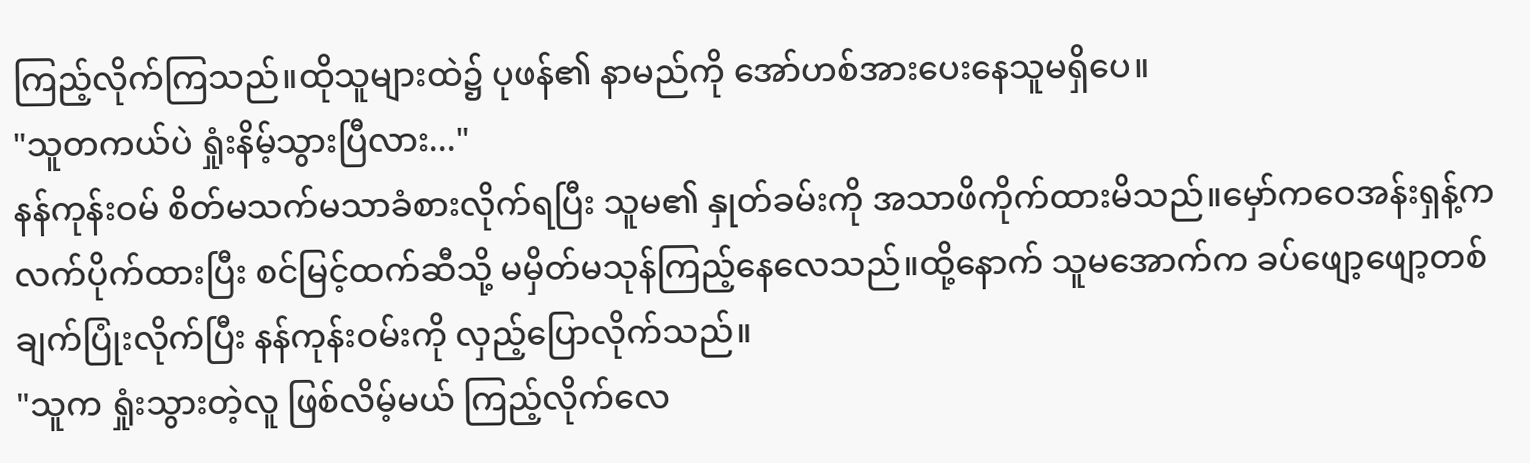ကြည့်လိုက်ကြသည်။ထိုသူများထဲ၌ ပုဖန်၏ နာမည်ကို အော်ဟစ်အားပေးနေသူမရှိပေ။
"သူတကယ်ပဲ ရှုံးနိမ့်သွားပြီလား..."
နန်ကုန်းဝမ် စိတ်မသက်မသာခံစားလိုက်ရပြီး သူမ၏ နှုတ်ခမ်းကို အသာဖိကိုက်ထားမိသည်။မှော်ကဝေအန်းရှန့်က လက်ပိုက်ထားပြီး စင်မြင့်ထက်ဆီသို့ မမှိတ်မသုန်ကြည့်နေလေသည်။ထို့နောက် သူမအောက်က ခပ်ဖျော့ဖျော့တစ်ချက်ပြုံးလိုက်ပြီး နန်ကုန်းဝမ်းကို လှည့်ပြောလိုက်သည်။
"သူက ရှုံးသွားတဲ့လူ ဖြစ်လိမ့်မယ် ကြည့်လိုက်လေ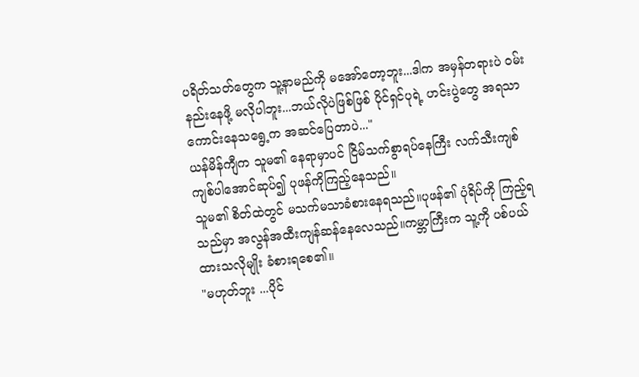ပရိတ်သတ်တွေက သူ့နာမည်ကို မအော်တော့ဘူး...ဒါက အမှန်တရားပဲ ဝမ်းနည်းနေဖို့ မလိုပါဘူး...ဘယ်လိုပဲဖြစ်ဖြစ် ပိုင်ရှင်ပုရဲ့ ဟင်းပွဲတွေ အရသာကောင်းနေသရွေ့က အဆင်ပြေတာပဲ..."
ယန်မိန်ကျီက သူမ၏ နေရာမှာပင် ငြိမ်သက်စွာရပ်နေကြီး လက်သီးကျစ်ကျစ်ပါအောင်ဆုပ်၍ ပုဖန်ကိုကြည့်နေသည်။
သူမ၏ စိတ်ထဲတွင် မသက်မသာခံစားနေရသည်။ပုဖန်၏ ပုံရိပ်ကို ကြည့်ရသည်မှာ အလွန်အထီးကျန်ဆန်နေလေသည်။ကမ္ဘာကြီးက သူ့ကို ပစ်ပယ်ထားသလိုမျိုး ခံစားရစေ၏။
"မဟုတ်ဘူး ...ပိုင်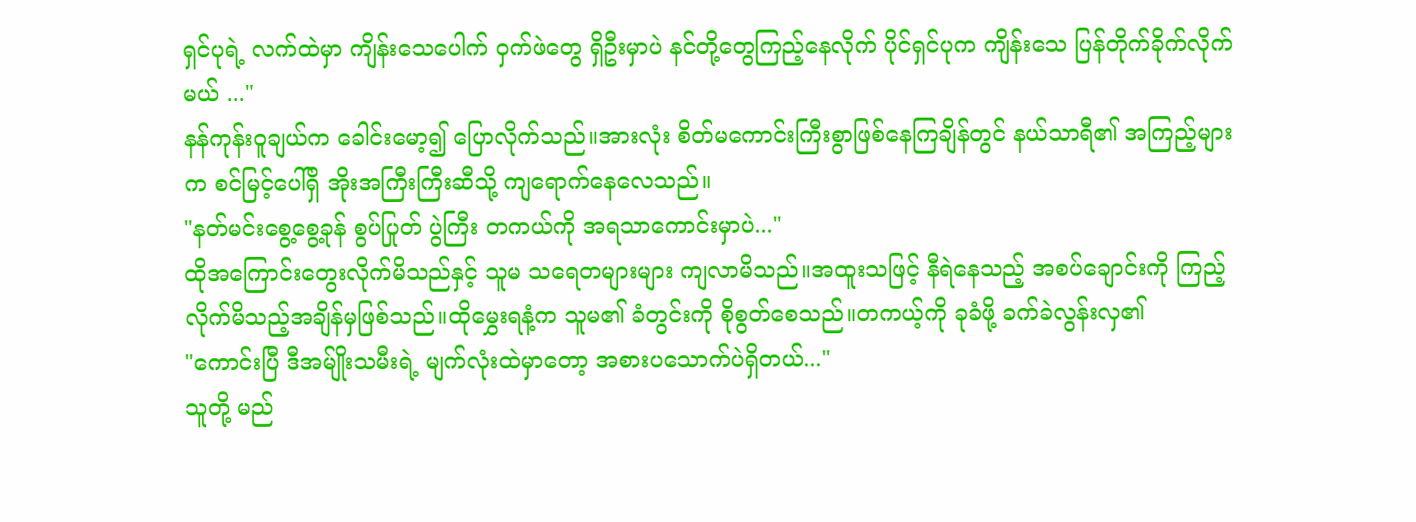ရှင်ပုရဲ့ လက်ထဲမှာ ကျိန်းသေပေါက် ဝှက်ဖဲတွေ ရှိဦးမှာပဲ နင်တို့တွေကြည့်နေလိုက် ပိုင်ရှင်ပုက ကျိန်းသေ ပြန်တိုက်ခိုက်လိုက်မယ် ..."
နန်ကုန်းဝူချယ်က ခေါင်းမော့၍ ပြောလိုက်သည်။အားလုံး စိတ်မကောင်းကြီးစွာဖြစ်နေကြချိန်တွင် နယ်သာရီ၏ အကြည့်များက စင်မြင့်ပေါ်ရှိ အိုးအကြီးကြီးဆီသို့ ကျရောက်နေလေသည်။
"နတ်မင်းစွေ့စွေ့ခုန် စွပ်ပြုတ် ပွဲကြီး တကယ်ကို အရသာကောင်းမှာပဲ..."
ထိုအကြောင်းတွေးလိုက်မိသည်နှင့် သူမ သရေတများများ ကျလာမိသည်။အထူးသဖြင့် နီရဲနေသည့် အစပ်ချောင်းကို ကြည့်လိုက်မိသည့်အချိန်မှဖြစ်သည်။ထိုမွှေးရနံ့က သူမ၏ ခံတွင်းကို စိုစွတ်စေသည်။တကယ့်ကို ခုခံဖို့ ခက်ခဲလွန်းလှ၏
"ကောင်းပြီ ဒီအမ်ျိုးသမီးရဲ့ မျက်လုံးထဲမှာတော့ အစားပသောက်ပဲရှိတယ်..."
သူတို့ မည်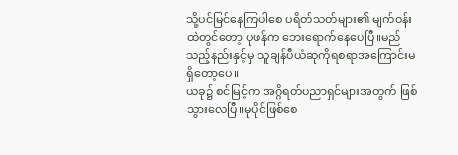သို့ပင်မြင်နေကြပါစေ ပရိတ်သတ်များ၏ မျက်ဝန်းထဲတွင်တော့ ပုဖန်က ဘေးရောက်နေပေပြီ။မည်သည့်နည်းနှင့်မှ သူချန်ပီယံဆုကိုရစရာအကြောင်းမရှိတော့ပေ။
ယခု၌ စင်မြင့်က အဂ္ဂိရတ်ပညာရှင်များအတွက် ဖြစ်သွားလေပြီ။မုပိုင်ဖြစ်စေ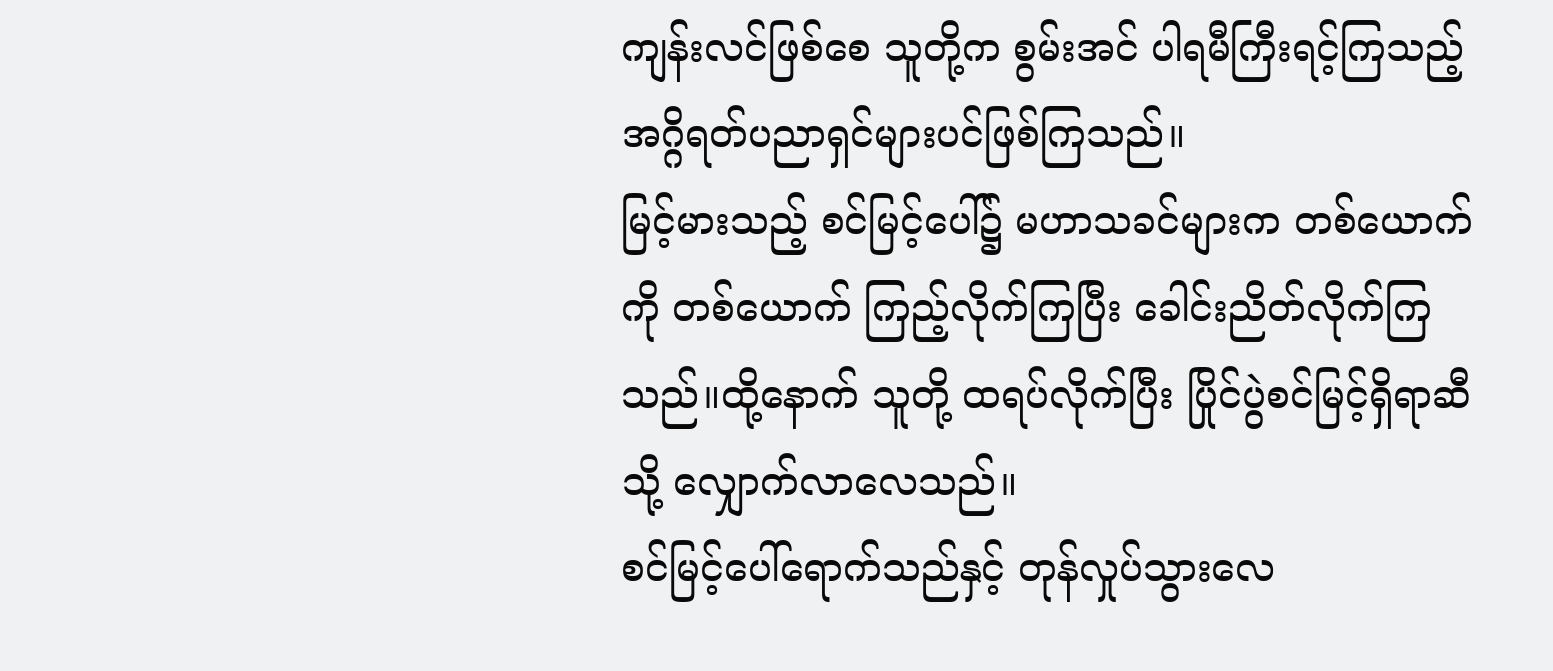ကျန်းလင်ဖြစ်စေ သူတို့က စွမ်းအင် ပါရမီကြီးရင့်ကြသည့် အဂ္ဂိရတ်ပညာရှင်များပင်ဖြစ်ကြသည်။
မြင့်မားသည့် စင်မြင့်ပေါ်၌ မဟာသခင်များက တစ်ယောက်ကို တစ်ယောက် ကြည့်လိုက်ကြပြီး ခေါင်းညိတ်လိုက်ကြသည်။ထို့နောက် သူတို့ ထရပ်လိုက်ပြီး ပြိုင်ပွဲစင်မြင့်ရှိရာဆီသို့ လျှောက်လာလေသည်။
စင်မြင့်ပေါ်ရောက်သည်နှင့် တုန်လှုပ်သွားလေ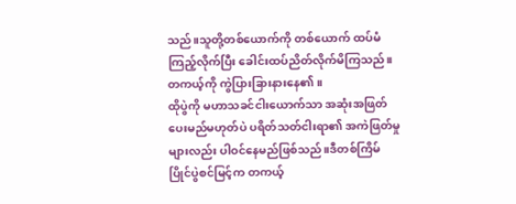သည်။သူတို့တစ်ယောက်ကို တစ်ယောက် ထပ်မံကြည့်လိုက်ပြီး ခေါင်းထပ်ညိတ်လိုက်မိကြသည်။ တကယ့်ကို ကွဲပြားခြားနားနေ၏။
ထိုပွဲကို မဟာသခင်ငါးယောက်သာ အဆုံးအဖြတ်ပေးမည်မဟုတ်ပဲ ပရိတ်သတ်ငါးရာ၏ အကဲဖြတ်မှုများလည်း ပါဝင်နေမည်ဖြစ်သည်။ဒီတစ်ကြိမ် ပြိုင်ပွဲစင်မြင့်က တကယ့်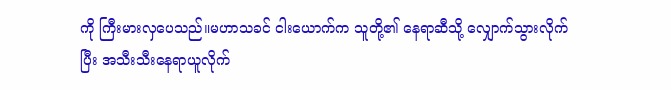ကို ကြီးမားလှပေသည်။မဟာသခင် ငါးယောက်က သူတို့၏ နေရာဆီသို့ လျှောက်သွားလိုက်ပြီး အသီးသီးနေရာယူလိုက်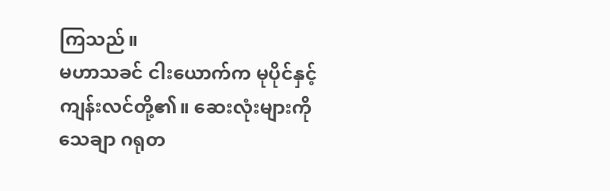ကြသည်။
မဟာသခင် ငါးယောက်က မုပိုင်နှင့် ကျန်းလင်တို့၏။ ဆေးလုံးများကို သေချာ ဂရုတ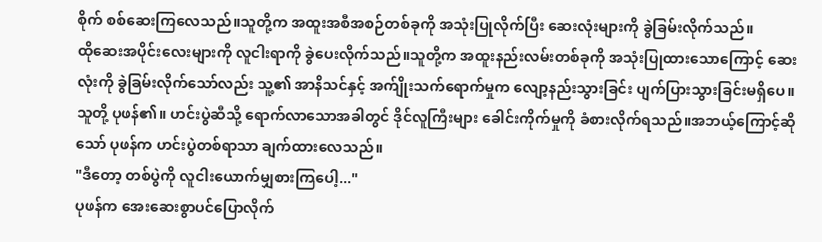စိုက် စစ်ဆေးကြလေသည်။သူတို့က အထူးအစီအစဉ်တစ်ခုကို အသုံးပြုလိုက်ပြီး ဆေးလုံးများကို ခွဲခြမ်းလိုက်သည်။
ထိုဆေးအပိုင်းလေးများကို လူငါးရာကို ခွဲပေးလိုက်သည်။သူတို့က အထူးနည်းလမ်းတစ်ခုကို အသုံးပြုထားသောကြောင့် ဆေးလုံးကို ခွဲခြမ်းလိုက်သော်လည်း သူ့၏ အာနိသင်နှင့် အက်ျိုးသက်ရောက်မှုက လျော့နည်းသွားခြင်း ပျက်ပြားသွားခြင်းမရှိပေ။
သူတို့ ပုဖန်၏။ ဟင်းပွဲဆီသို့ ရောက်လာသောအခါတွင် ဒိုင်လူကြီးများ ခေါင်းကိုက်မှုကို ခံစားလိုက်ရသည်။အဘယ့်ကြောင့်ဆိုသော် ပုဖန်က ဟင်းပွဲတစ်ရာသာ ချက်ထားလေသည်။
"ဒီတော့ တစ်ပွဲကို လူငါးယောက်မျှစားကြပေါ့..."
ပုဖန်က အေးဆေးစွာပင်ပြောလိုက်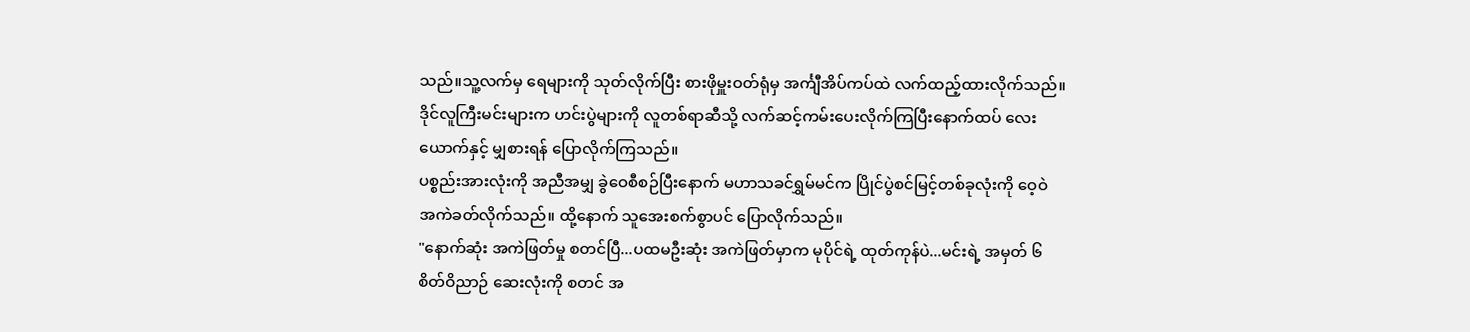သည်။သူ့လက်မှ ရေများကို သုတ်လိုက်ပြီး စားဖိုမှူးဝတ်ရုံမှ အင်္ကျီအိပ်ကပ်ထဲ လက်ထည့်ထားလိုက်သည်။ဒိုင်လူကြီးမင်းများက ဟင်းပွဲများကို လူတစ်ရာဆီသို့ လက်ဆင့်ကမ်းပေးလိုက်ကြပြီးနောက်ထပ် လေးယောက်နှင့် မျှစားရန် ပြောလိုက်ကြသည်။
ပစ္စည်းအားလုံးကို အညီအမျှ ခွဲဝေစီစဉ်ပြီးနောက် မဟာသခင်ရွှမ်မင်က ပြိုင်ပွဲစင်မြင့်တစ်ခုလုံးကို ဝေ့ဝဲ အကဲခတ်လိုက်သည်။ ထို့နောက် သူအေးစက်စွာပင် ပြောလိုက်သည်။
"နောက်ဆုံး အကဲဖြတ်မှု စတင်ပြီ...ပထမဦးဆုံး အကဲဖြတ်မှာက မုပိုင်ရဲ့ ထုတ်ကုန်ပဲ...မင်းရဲ့ အမှတ် ၆ စိတ်ဝိညာဉ် ဆေးလုံးကို စတင် အ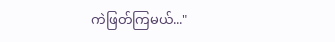ကဲဖြတ်ကြမယ်..."